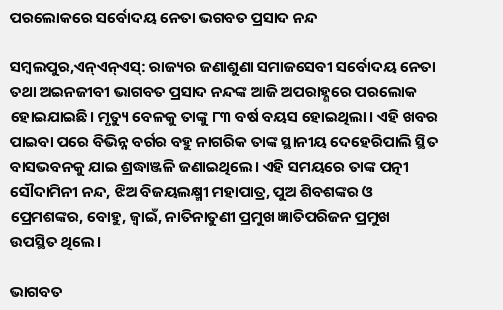ପରଲୋକରେ ସର୍ବୋଦୟ ନେତା ଭଗବତ ପ୍ରସାଦ ନନ୍ଦ

ସମ୍ବଲପୁର,ଏନ୍‌ଏନ୍‌ଏସ୍‌: ରାଜ୍ୟର ଜଣାଶୁଣା ସମାଜସେବୀ ସର୍ବୋଦୟ ନେତା ତଥା ଅଇନଜୀବୀ ଭାଗବତ ପ୍ରସାଦ ନନ୍ଦଙ୍କ ଆଜି ଅପରାହ୍ଣରେ ପରଲୋକ ହୋଇଯାଇଛି। ମୃତ୍ୟୁ ବେଳକୁ ତାଙ୍କୁ ୮୩ ବର୍ଷ ବୟସ ହୋଇଥିଲା। ଏହି ଖବର ପାଇବା ପରେ ବିଭିନ୍ନ ବର୍ଗର ବହୁ ନାଗରିକ ତାଙ୍କ ସ୍ଥାନୀୟ ଦେହେରିପାଲି ସ୍ଥିତ ବାସଭବନକୁ ଯାଇ ଶ୍ରଦ୍ଧାଞ୍ଜଳି ଜଣାଇଥିଲେ। ଏହି ସମୟରେ ତାଙ୍କ ପତ୍ନୀ ସୌଦାମିନୀ ନନ୍ଦ, ଝିଅ ବିଜୟଲକ୍ଷ୍ମୀ ମହାପାତ୍ର, ପୁଅ ଶିବଶଙ୍କର ଓ ପ୍ରେମଶଙ୍କର, ବୋହୁ, ଜ୍ୱାଇଁ, ନାତିନାତୁଣୀ ପ୍ରମୁଖ ଜ୍ଞାତିପରିଜନ ପ୍ରମୁଖ ଉପସ୍ଥିତ ଥିଲେ।

ଭାଗବତ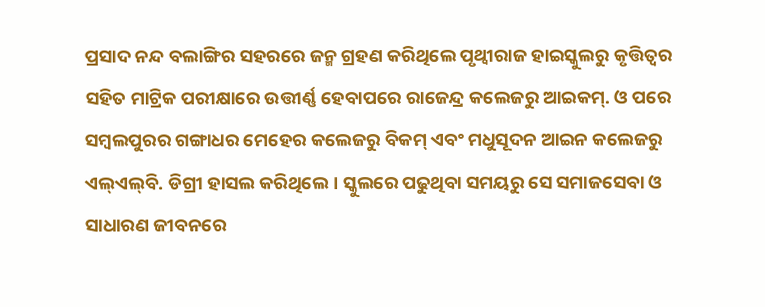ପ୍ରସାଦ ନନ୍ଦ ବଲାଙ୍ଗିର ସହରରେ ଜନ୍ମ ଗ୍ରହଣ କରିଥିଲେ ପୃଥ୍ବୀରାଜ ହାଇସ୍କୁଲରୁ କୃତ୍ତିତ୍ୱର ସହିତ ମାଟ୍ରିକ ପରୀକ୍ଷାରେ ଉତ୍ତୀର୍ଣ୍ଣ ହେବାପରେ ରାଜେନ୍ଦ୍ର କଲେଜରୁ ଆଇକମ୍‌. ଓ ପରେ ସମ୍ବଲପୁରର ଗଙ୍ଗାଧର ମେହେର କଲେଜରୁ ବିକମ୍ ଏବଂ ମଧୁସୂଦନ ଆଇନ କଲେଜରୁ ଏଲ୍‌ଏଲ୍‌ବି. ଡିଗ୍ରୀ ହାସଲ କରିଥିଲେ। ସ୍କୁଲରେ ପଢୁଥିବା ସମୟରୁ ସେ ସମାଜସେବା ଓ ସାଧାରଣ ଜୀବନରେ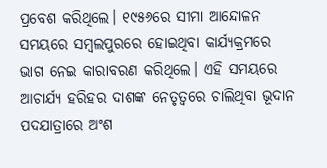ପ୍ରବେଶ କରିଥିଲେ। ୧୯୫୬ରେ ସୀମା ଆନ୍ଦୋଳନ ସମୟରେ ସମ୍ବଲପୁରରେ ହୋଇଥିବା କାର୍ଯ୍ୟକ୍ରମରେ ଭାଗ ନେଇ କାରାବରଣ କରିଥିଲେ। ଏହି ସମୟରେ ଆଚାର୍ଯ୍ୟ ହରିହର ଦାଶଙ୍କ ନେତୃତ୍ୱରେ ଚାଲିଥିବା ଭୂଦାନ ପଦଯାତ୍ରାରେ ଅଂଶ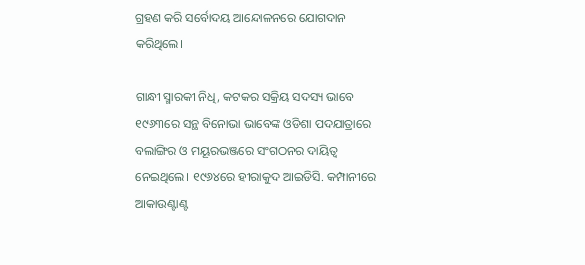ଗ୍ରହଣ କରି ସର୍ବୋଦୟ ଆନ୍ଦୋଳନରେ ଯୋଗଦାନ କରିଥିଲେ।

ଗାନ୍ଧୀ ସ୍ମାରକୀ ନିଧି, କଟକର ସକ୍ରିୟ ସଦସ୍ୟ ଭାବେ ୧୯୬୩ରେ ସନ୍ଥ ବିନୋଭା ଭାବେଙ୍କ ଓଡିଶା ପଦଯାତ୍ରାରେ ବଲାଙ୍ଗିର ଓ ମୟୂରଭଞ୍ଜରେ ସଂଗଠନର ଦାୟିତ୍ୱ ନେଇଥିଲେ। ୧୯୬୪ରେ ହୀରାକୁଦ ଆଇଡିସି. କମ୍ପାନୀରେ ଆକାଉଣ୍ଟାଣ୍ଟ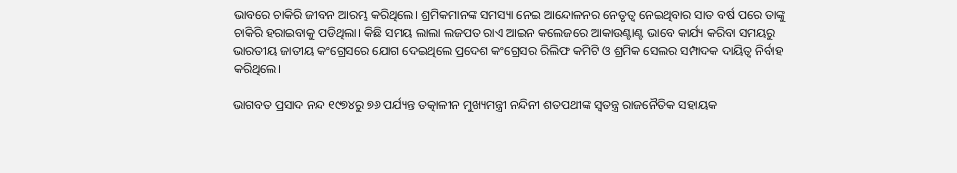ଭାବରେ ଚାକିରି ଜୀବନ ଆରମ୍ଭ କରିଥିଲେ। ଶ୍ରମିକମାନଙ୍କ ସମସ୍ୟା ନେଇ ଆନ୍ଦୋଳନର ନେତୃତ୍ୱ ନେଇଥିବାର ସାତ ବର୍ଷ ପରେ ତାଙ୍କୁ ଚାକିରି ହରାଇବାକୁ ପଡିଥିଲା। କିଛି ସମୟ ଲାଲା ଲଜପତ ରାଏ ଆଇନ କଲେଜରେ ଆକାଉଣ୍ଟାଣ୍ଟ ଭାବେ କାର୍ଯ୍ୟ କରିବା ସମୟରୁ ଭାରତୀୟ ଜାତୀୟ କଂଗ୍ରେସରେ ଯୋଗ ଦେଇଥିଲେ ପ୍ରଦେଶ କଂଗ୍ରେସର ରିଲିଫ କମିଟି ଓ ଶ୍ରମିକ ସେଲର ସମ୍ପାଦକ ଦାୟିତ୍ୱ ନିର୍ବାହ କରିଥିଲେ।

ଭାଗବତ ପ୍ରସାଦ ନନ୍ଦ ୧୯୭୪ରୁ ୭୬ ପର୍ଯ୍ୟନ୍ତ ତତ୍କାଳୀନ ମୁଖ୍ୟମନ୍ତ୍ରୀ ନନ୍ଦିନୀ ଶତପଥୀଙ୍କ ସ୍ୱତନ୍ତ୍ର ରାଜନୈତିକ ସହାୟକ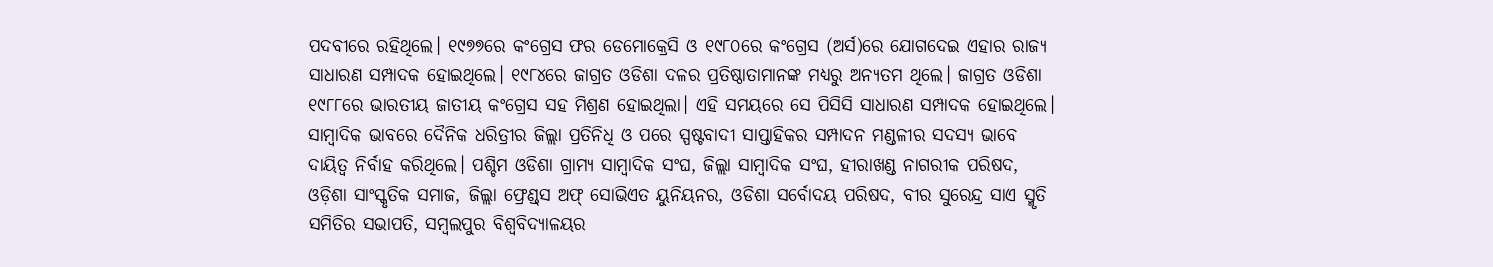ପଦବୀରେ ରହିଥିଲେ। ୧୯୭୭ରେ କଂଗ୍ରେସ ଫର ଡେମୋକ୍ରେସି ଓ ୧୯୮୦ରେ କଂଗ୍ରେସ (ଅର୍ସ)ରେ ଯୋଗଦେଇ ଏହାର ରାଜ୍ୟ ସାଧାରଣ ସମ୍ପାଦକ ହୋଇଥିଲେ। ୧୯୮୪ରେ ଜାଗ୍ରତ ଓଡିଶା ଦଳର ପ୍ରତିଷ୍ଠାତାମାନଙ୍କ ମଧ୍ୟରୁ ଅନ୍ୟତମ ଥିଲେ। ଜାଗ୍ରତ ଓଡିଶା ୧୯୮୮ରେ ଭାରତୀୟ ଜାତୀୟ କଂଗ୍ରେସ ସହ ମିଶ୍ରଣ ହୋଇଥିଲା। ଏହି ସମୟରେ ସେ ପିସିସି ସାଧାରଣ ସମ୍ପାଦକ ହୋଇଥିଲେ। ସାମ୍ବାଦିକ ଭାବରେ ଦୈନିକ ଧରିତ୍ରୀର ଜିଲ୍ଲା ପ୍ରତିନିଧି ଓ ପରେ ସ୍ପଷ୍ଟବାଦୀ ସାପ୍ତାହିକର ସମ୍ପାଦନ ମଣ୍ଡଳୀର ସଦସ୍ୟ ଭାବେ ଦାୟିତ୍ୱ ନିର୍ବାହ କରିଥିଲେ। ପଶ୍ଚିମ ଓଡିଶା ଗ୍ରାମ୍ୟ ସାମ୍ବାଦିକ ସଂଘ, ଜିଲ୍ଲା ସାମ୍ବାଦିକ ସଂଘ, ହୀରାଖଣ୍ଡ ନାଗରୀକ ପରିଷଦ, ଓଡ଼ିଶା ସାଂସ୍କୃତିକ ସମାଜ, ଜିଲ୍ଲା ଫ୍ରେଣ୍ଡ୍‌ସ ଅଫ୍ ସୋଭିଏତ ୟୁନିୟନର, ଓଡିଶା ସର୍ବୋଦୟ ପରିଷଦ, ବୀର ସୁରେନ୍ଦ୍ର ସାଏ ସ୍ମୃତି ସମିତିର ସଭାପତି, ସମ୍ବଲପୁର ବିଶ୍ୱବିଦ୍ୟାଳୟର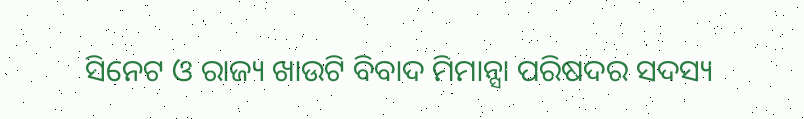ସିନେଟ ଓ ରାଜ୍ୟ ଖାଉଟି ବିବାଦ ମିମାନ୍ସା ପରିଷଦର ସଦସ୍ୟ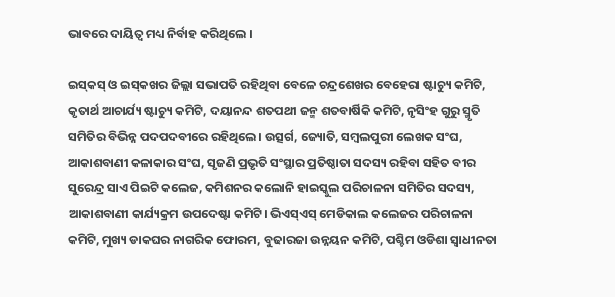ଭାବରେ ଦାୟିତ୍ୱ ମଧ୍ୟ ନିର୍ବାହ କରିଥିଲେ ।

ଇସ୍‌କସ୍ ଓ ଇସ୍‌କଖର ଜିଲ୍ଲା ସଭାପତି ରହିଥିବା ବେଳେ ଚନ୍ଦ୍ରଶେଖର ବେହେରା ଷ୍ଟାଚ୍ୟୁ କମିଟି, କୃତାର୍ଥ ଆଚାର୍ଯ୍ୟ ଷ୍ଟାଚ୍ୟୁ କମିଟି, ଦୟାନନ୍ଦ ଶତପଥୀ ଜନ୍ମ ଶତବାର୍ଷିକି କମିଟି, ନୃସିଂହ ଗୁରୁ ସ୍ମୃତି ସମିତିର ବିଭିନ୍ନ ପଦପଦବୀରେ ରହିଥିଲେ। ଉତ୍ସର୍ଗ, ଜ୍ୟୋତି, ସମ୍ବଲପୁରୀ ଲେଖକ ସଂଘ, ଆକାଶବାଣୀ କଳାକାର ସଂଘ, ସୃଜଣି ପ୍ରଭୃତି ସଂସ୍ଥାର ପ୍ରତିଷ୍ଠାତା ସଦସ୍ୟ ରହିବା ସହିତ ବୀର ସୁରେନ୍ଦ୍ର ସାଏ ପିଇଟି କଲେଜ, କମିଶନର କଲୋନି ହାଇସ୍କୁଲ ପରିଚାଳନା ସମିତିର ସଦସ୍ୟ, ଆକାଶବାଣୀ କାର୍ଯ୍ୟକ୍ରମ ଉପଦେଷ୍ଟା କମିଟି। ଭିଏସ୍‌ଏସ୍ ମେଡିକାଲ କଲେଜର ପରିଚାଳନା କମିଟି, ମୁଖ୍ୟ ଡାକଘର ନାଗରିକ ଫୋରମ, ବୁଢାରଜା ଉନ୍ନୟନ କମିଟି, ପଶ୍ଚିମ ଓଡିଶା ସ୍ୱାଧୀନତା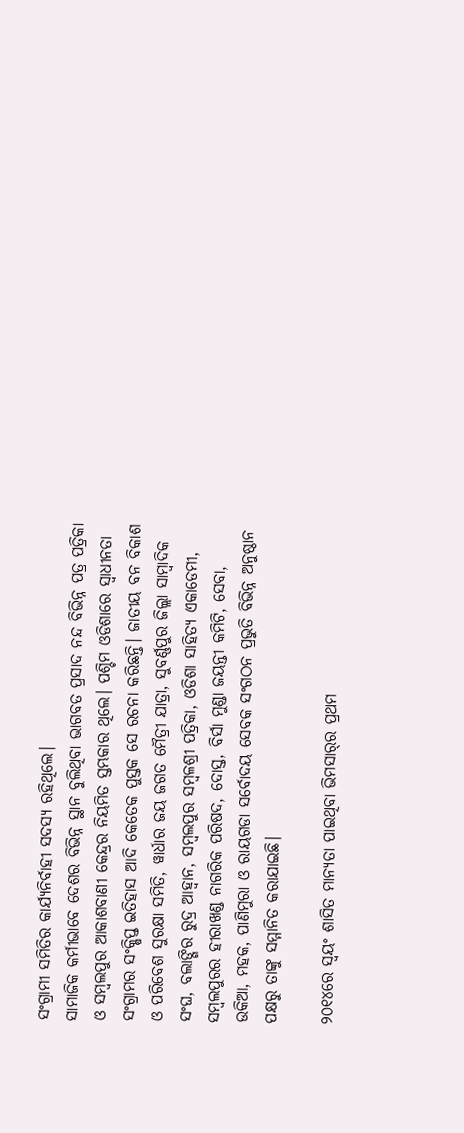ସଂଗ୍ରାମୀ ସମିତିର କାର୍ଯ୍ୟନିର୍ବାହୀ ସଦସ୍ୟ ରହିଥିଲେ।
ସାମାଜିକ କର୍ମୀଭାବେ ଦେଶର ବିଭିନ୍ନ ସ୍ଥାନ ବୁଲିଥିବା ଭାଗବତ ପ୍ରସାଦ ନନ୍ଦ ବିଭିନ୍ନ ପତ୍ର ପତ୍ରିକା ଓ ସମ୍ବଲପୁର ଆକାଶବାଣୀ କେନ୍ଦ୍ରର ନିୟମିତ ସ୍ତମ୍ଭକାର ଥିଲେ। ପଶ୍ଚିମ ଓଡିଶାରେ ସ୍ୱାଧୀନତା ସଂଗ୍ରାମର ସଂକ୍ଷିପ୍ତ ଇତିହାସ ଆଦି କେତେକ ପୁସ୍ତକ ସେ ରଚନା କରିଛନ୍ତି। ଜାତୀୟ ବନ ବିକାଶ ଓ ପରିବେଶ ସୁରକ୍ଷା ସମିତି, ୱାର୍ଧାର ଜୟ ଜଗତ ମୈତ୍ରୀ ଯାତ୍ରା, ସୁବର୍ଣ୍ଣପୁର ଜିଲ୍ଲା ସାମ୍ବାଦିକ ସଂଘ, ବଲାଙ୍ଗିର ରୁଦ୍ର ଆହ୍ୱାନ, ସମ୍ବଲପୁର ସମ୍ବଳଶ୍ରୀ ପତ୍ରିକା, ଓଡିଶା ସାହିତ୍ୟ ଏକାଡେମୀ, ସମ୍ବଲପୁରର ହୀରାଖଣ୍ଡ ନାଗରିକ ପରିଷଦ, ଦୋସ୍ତ, ବିର୍ସା ମୁଣ୍ଡା ଜୟନ୍ତୀ କମିଟି, ସେବା, ଉକିଆ, ମହକ, ପାଣିମୁରା ଓ ରାୟଗଡା ସର୍ବୋଦୟ ସେବକ ସଂଗଠନ ପ୍ରଭୁତି ବିଭିନ୍ନ ଅନୁଷ୍ଠାନ ପକ୍ଷରୁ ତାଙ୍କୁ ସମ୍ମାନିତ କରାଯାଇଛି।

୨୦୧୪ରେ ସ୍ୱୟଂ ଶାସିତ ମାନ୍ୟତା ପାଇଥିବା ଭିମସାର୍‌ର ପ୍ରଥମ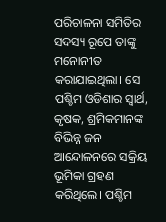ପରିଚାଳନା ସମିତିର ସଦସ୍ୟ ରୂପେ ତାଙ୍କୁ ମନୋନୀତ କରାଯାଇଥିଲା। ସେ ପଶ୍ଚିମ ଓଡିଶାର ସ୍ୱାର୍ଥ, କୃଷକ, ଶ୍ରମିକମାନଙ୍କ ବିଭିନ୍ନ ଜନ ଆନ୍ଦୋଳନରେ ସକ୍ରିୟ ଭୂମିକା ଗ୍ରହଣ କରିଥିଲେ। ପଶ୍ଚିମ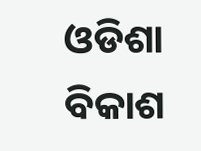ଓଡିଶା ବିକାଶ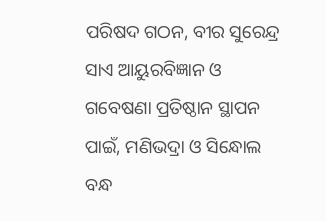ପରିଷଦ ଗଠନ, ବୀର ସୁରେନ୍ଦ୍ର ସାଏ ଆୟୁରବିଜ୍ଞାନ ଓ ଗବେଷଣା ପ୍ରତିଷ୍ଠାନ ସ୍ଥାପନ ପାଇଁ, ମଣିଭଦ୍ରା ଓ ସିନ୍ଧୋଲ ବନ୍ଧ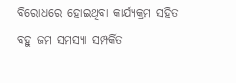ବିରୋଧରେ ହୋଇଥିବା କାର୍ଯ୍ୟକ୍ରମ ସହିତ ବହୁ ଜମ ସମସ୍ୟା ସମ୍ପର୍କିତ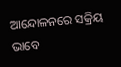ଆନ୍ଦୋଳନରେ ସକ୍ରିୟ ଭାବେ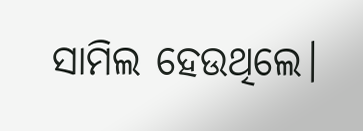ସାମିଲ ହେଉଥିଲେ।